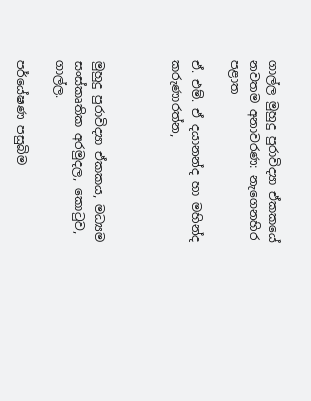ගාල්ල මුහුදු පුරාවිද්‍යා ඒකකයේ නවතම අනාවරණ: නැගෙනහිර පළාත

ඒ. එම්. ඒ දයානන්ද හා මහින්ද කරුණාරත්න,



මුහුදු පුරාවිද්‍යා ඒකකය, මධ්‍යම සංස්කෘතික අරමුදල, කොටුව, ගාල්ල.

පර්යේෂණ පසුබිම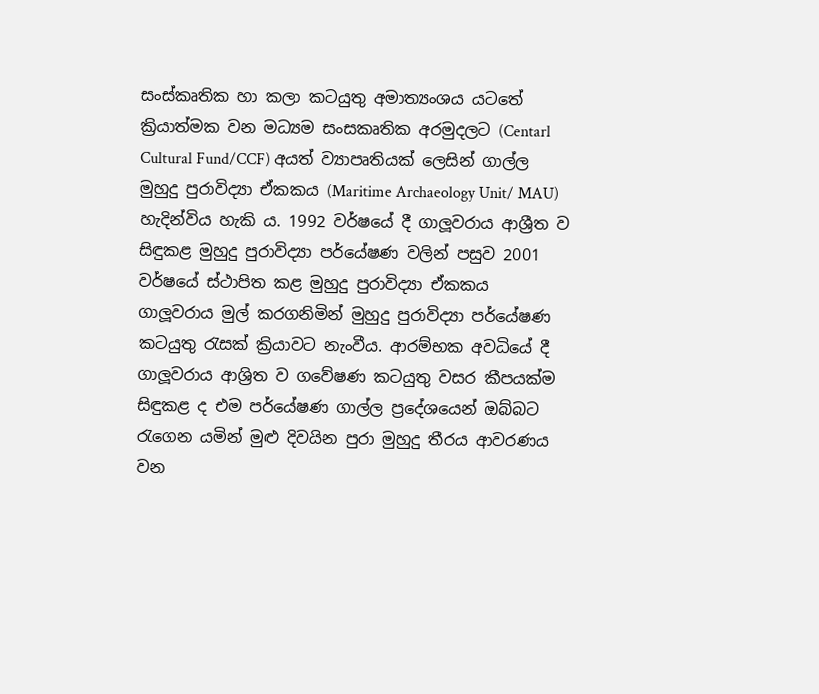සංස්කෘතික හා කලා කටයුතු අමාත්‍යංශය යටතේ ක්‍රියාත්මක වන මධ්‍යම සංසකෘතික අරමුදලට (Centarl Cultural Fund/CCF) අයත් ව්‍යාපෘතියක් ලෙසින් ගාල්ල මුහුදු පුරාවිද්‍යා ඒකකය (Maritime Archaeology Unit/ MAU) හැදින්විය හැකි ය. 1992 වර්ෂයේ දී ගාලූවරාය ආශ්‍රීත ව සිඳුකළ මුහුදු පුරාවිද්‍යා පර්යේෂණ වලින් පසුව 2001 වර්ෂයේ ස්ථාපිත කළ මුහුදු පුරාවිද්‍යා ඒකකය ගාලූවරාය මුල් කරගනිමින් මුහුදු පුරාවිද්‍යා පර්යේෂණ කටයුතු රැසක් ක්‍රියාවට නැංවීය. ආරම්භක අවධියේ දී ගාලූවරාය ආශ්‍රිත ව ගවේෂණ කටයුතු වසර කීපයක්ම සිඳුකළ ද එම පර්යේෂණ ගාල්ල ප්‍රදේශයෙන් ඔබ්බට රැගෙන යමින් මුළු දිවයින පුරා මුහුදු තීරය ආවරණය වන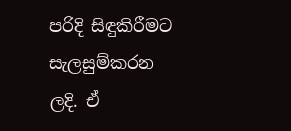පරිදි සිඳුකිරීමට සැලසුම්කරන ලදි. ඒ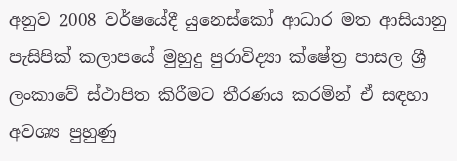අනුව 2008 වර්ෂයේදී යුනෙස්කෝ ආධාර මත ආසියානු පැසිපික් කලාපයේ මුහුදු පුරාවිද්‍යා ක්ෂේත්‍ර පාසල ශ්‍රී ලංකාවේ ස්ථාපිත කිරීමට තීරණය කරමින් ඒ සඳහා අවශ්‍ය පුහුණු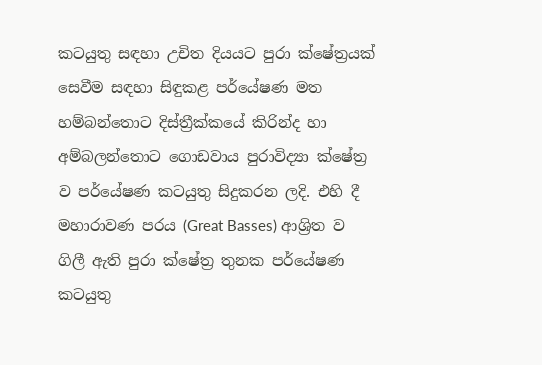කටයුතු සඳහා උචිත දියයට පුරා ක්ෂේත්‍රයක් සෙවීම සඳහා සිඳුකළ පර්යේෂණ මත හම්බන්තොට දිස්ත්‍රීක්කයේ කිරින්ද හා අම්බලන්තොට ගොඩවාය පුරාවිද්‍යා ක්ෂේත්‍ර ව පර්යේෂණ කටයුතු සිදුකරන ලදි. එහි දී මහාරාවණ පරය (Great Basses) ආශ්‍රිත ව ගිලී ඇති පුරා ක්ෂේත්‍ර තුනක පර්යේෂණ කටයුතු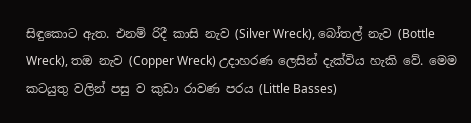සිඳුකොට ඇත. එනම් රිදී කාසි නැව (Silver Wreck), බෝතල් නැව (Bottle Wreck), තඔ නැව (Copper Wreck) උදාහරණ ලෙසින් දැක්විය හැකි වේ. මෙම කටයුතු වලින් පසු ව කුඩා රාවණ පරය (Little Basses)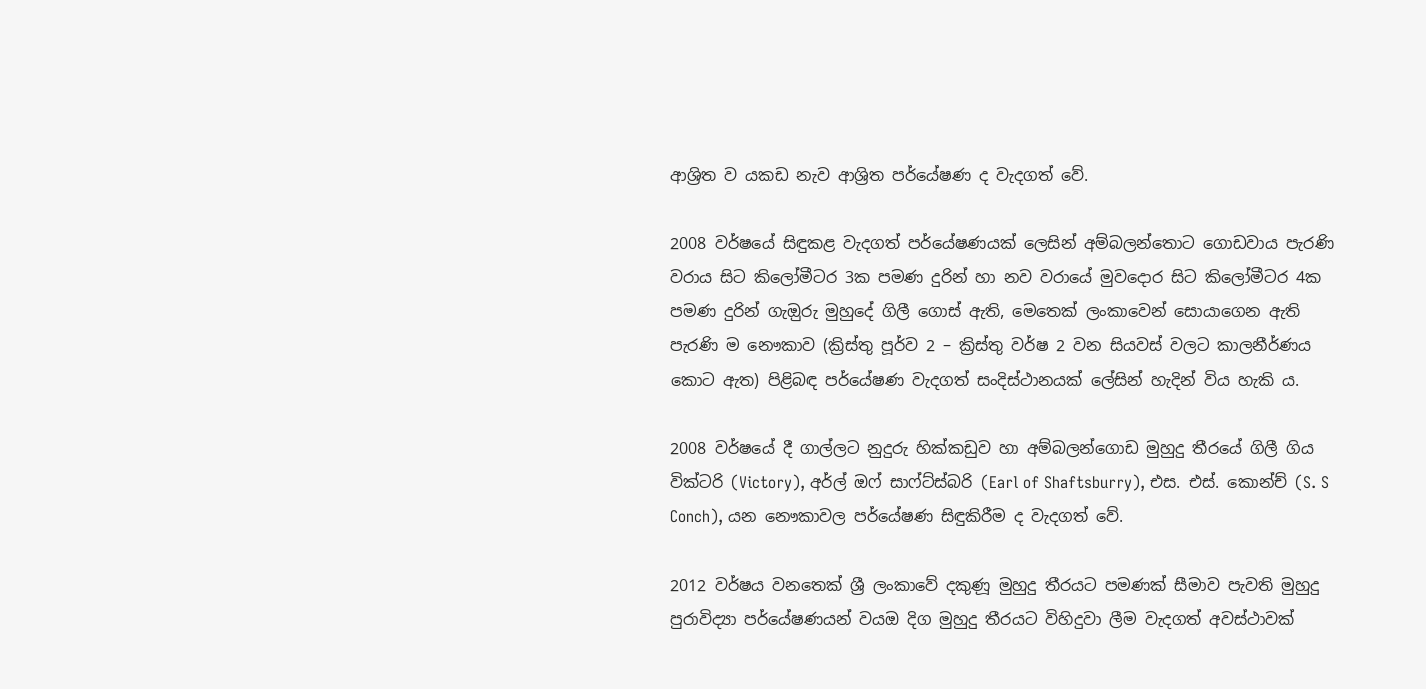ආශ්‍රිත ව යකඩ නැව ආශ්‍රිත පර්යේෂණ ද වැදගත් වේ.

2008 වර්ෂයේ සිඳුකළ වැදගත් පර්යේෂණයක් ලෙසින් අම්බලන්තොට ගොඩවාය පැරණි වරාය සිට කිලෝමීටර 3ක පමණ දුරින් හා නව වරායේ මුවදොර සිට කිලෝමීටර 4ක පමණ දුරින් ගැඔුරු මුහුදේ ගිලී ගොස් ඇති, මෙතෙක් ලංකාවෙන් සොයාගෙන ඇති පැරණි ම නෞකාව (ක්‍රිස්තු පූර්ව 2 – ක්‍රිස්තු වර්ෂ 2 වන සියවස් වලට කාලනීර්ණය කොට ඇත) පිළිබඳ පර්යේෂණ වැදගත් සංදිස්ථානයක් ලේසින් හැදින් විය හැකි ය.

2008 වර්ෂයේ දී ගාල්ලට නුදුරු හික්කඩුව හා අම්බලන්ගොඩ මුහුදු තීරයේ ගිලී ගිය වික්ටරි (Victory), අර්ල් ඔෆ් සාෆ්ට්ස්බරි (Earl of Shaftsburry), එස. එස්. කොන්ච් (S. S Conch), යන නෞකාවල පර්යේෂණ සිඳුකිරීම ද වැදගත් වේ.

2012 වර්ෂය වනතෙක් ශ්‍රී ලංකාවේ දකුණූ මුහුදු තීරයට පමණක් සීමාව පැවති මුහුදු පුරාවිද්‍යා පර්යේෂණයන් වයඔ දිග මුහුදු තීරයට විහිදුවා ලීම වැදගත් අවස්ථාවක්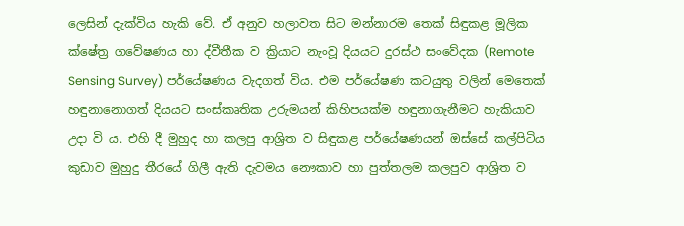ලෙසින් දැක්විය හැකි වේ. ඒ අනුව හලාවත සිට මන්නාරම තෙක් සිඳුකළ මූලික ක්ෂේත්‍ර ගවේෂණය හා ද්වීතීක ව ක්‍රියාට නැංවූ දියයට දුරස්ථ සංවේදක (Remote Sensing Survey) පර්යේෂණය වැදගත් විය. එම පර්යේෂණ කටයුතු වලින් මෙතෙක් හඳුනානොගත් දියයට සංස්කෘතික උරුමයන් කිහිපයක්ම හඳුනාගැනීමට හැකියාව උදා වි ය. එහි දී මුහුද හා කලපු ආශ්‍රිත ව සිඳුකළ පර්යේෂණයන් ඔස්සේ කල්පිටිය කුඩාව මුහුදු තීරයේ ගිලී ඇති දැවමය නෞකාව හා පුත්තලම කලපුව ආශ්‍රිත ව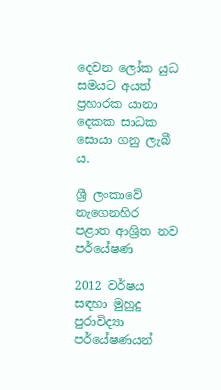දෙවන ලෝක යුධ සමයට අයත් ප්‍රහාරක යානා දෙකක සාධක සොයා ගනු ලැබී ය.

ශ්‍රී ලංකාවේ නැගෙනහිර පළාත ආශ්‍රිත නව පර්යේෂණ

2012 වර්ෂය සඳහා මුහුදු පුරාවිද්‍යා පර්යේෂණයන්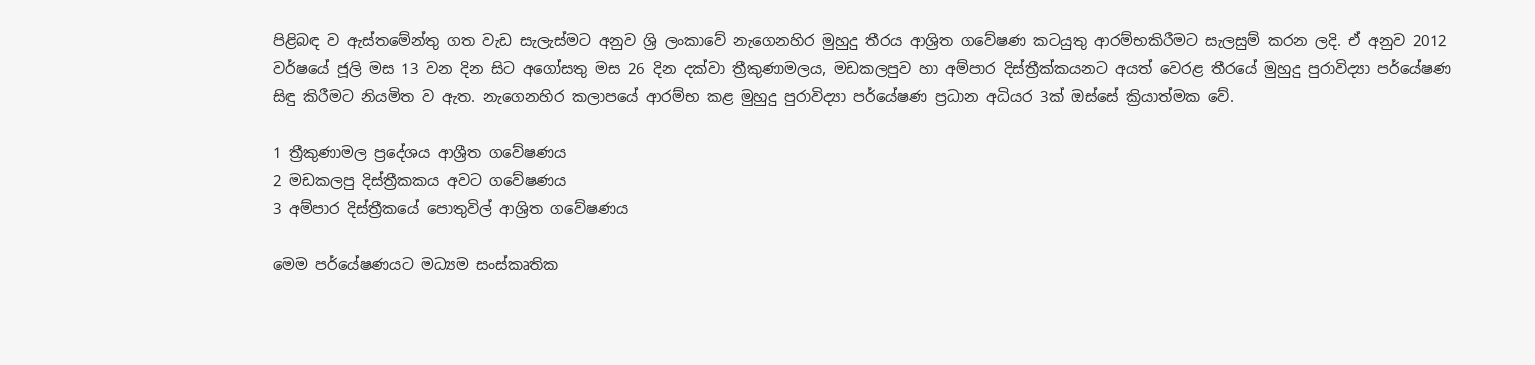පිළිබඳ ව ඇස්තමේන්තු ගත වැඩ සැලැස්මට අනුව ශ්‍රි ලංකාවේ නැගෙනහිර මුහුදු තීරය ආශ්‍රිත ගවේෂණ කටයුතු ආරම්භකිරීමට සැලසුම් කරන ලදි. ඒ අනුව 2012 වර්ෂයේ ජූලි මස 13 වන දින සිට අගෝසතු මස 26 දින දක්වා ත්‍රීකුණාමලය, මඩකලපුව හා අම්පාර දිස්ත්‍රීක්කයනට අයත් වෙරළ තීරයේ මුහුදු පුරාවිද්‍යා පර්යේෂණ සිඳු කිරීමට නියමිත ව ඇත. නැගෙනහිර කලාපයේ ආරම්භ කළ මුහුදු පුරාවිද්‍යා පර්යේෂණ ප්‍රධාන අධියර 3ක් ඔස්සේ ක්‍රියාත්මක වේ.

1 ත්‍රීකුණාමල ප්‍රදේශය ආශ්‍රීත ගවේෂණය
2 මඩකලපු දිස්ත්‍රීකකය අවට ගවේෂණය
3 අම්පාර දිස්ත්‍රීකයේ පොතුවිල් ආශ්‍රිත ගවේෂණය

මෙම පර්යේෂණයට මධ්‍යම සංස්කෘතික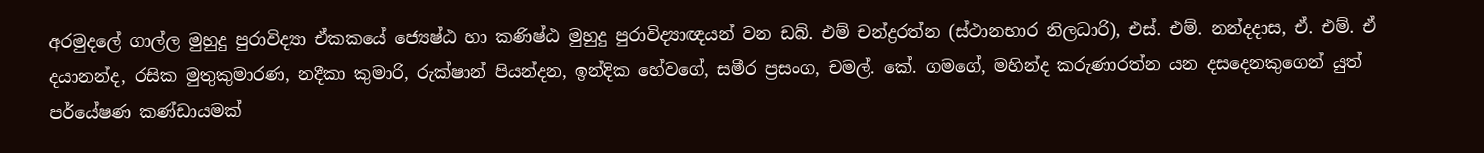අරමුදලේ ගාල්ල මුහුදු පුරාවිද්‍යා ඒකකයේ ජ්‍යෙෂ්ඨ හා කණිෂ්ඨ මුහුදු පුරාවිද්‍යාඥයන් වන ඩබ්. එම් චන්ද්‍රරත්න (ස්ථානභාර නිලධාරි), එස්. එම්. නන්දදාස, ඒ. එම්. ඒ දයානන්ද, රසික මුතුකුමාරණ, නදීකා කුමාරි, රුක්ෂාන් පියන්දන, ඉන්දික හේවගේ, සමීර ප්‍රසංග, චමල්. කේ. ගමගේ, මහින්ද කරුණාරත්න යන දසදෙනකුගෙන් යුත් පර්යේෂණ කණ්ඩායමක්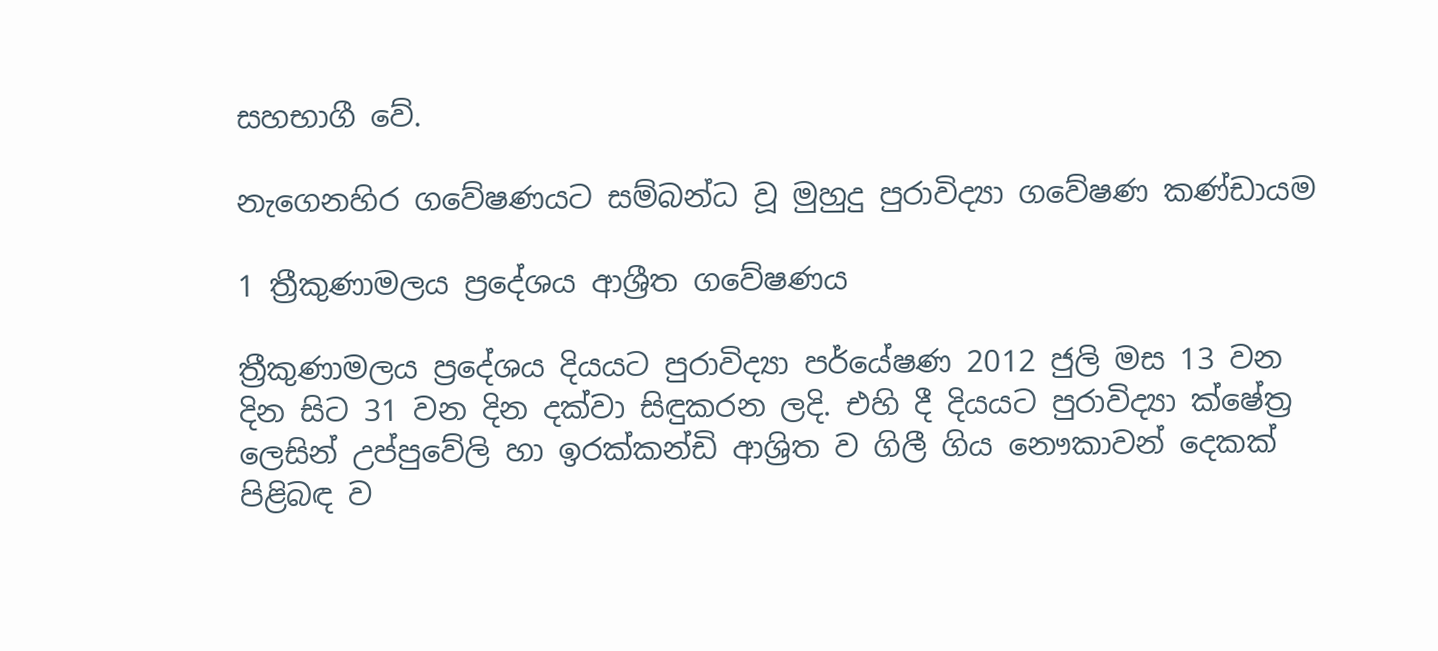සහභාගී වේ.

නැගෙනහිර ගවේෂණයට සම්බන්ධ වූ මුහුදු පුරාවිද්‍යා ගවේෂණ කණ්ඩායම

1 ත්‍රීකුණාමලය ප්‍රදේශය ආශ්‍රීත ගවේෂණය

ත්‍රීකුණාමලය ප්‍රදේශය දියයට පුරාවිද්‍යා පර්යේෂණ 2012 ජුලි මස 13 වන දින සිට 31 වන දින දක්වා සිඳුකරන ලදි. එහි දී දියයට පුරාවිද්‍යා ක්ෂේත්‍ර ලෙසින් උප්පුවේලි හා ඉරක්කන්ඩි ආශ්‍රිත ව ගිලී ගිය නෞකාවන් දෙකක් පිළිබඳ ව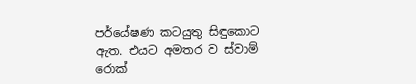පර්යේෂණ කටයුතු සිඳුකොට ඇත. එයට අමතර ව ස්වාම් රොක්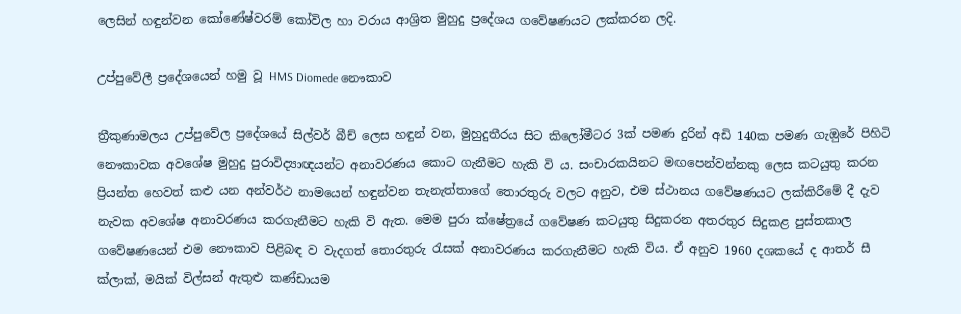ලෙසින් හඳුන්වන කෝණේෂ්වරම් කෝවිල හා වරාය ආශ්‍රිත මුහුදු ප්‍රදේශය ගවේෂණයට ලක්කරන ලදි.

උප්පුවේලී ප්‍රදේශයෙන් හමු වූ HMS Diomede නෞකාව

ත්‍රීකුණාමලය උප්පුවේල ප්‍රදේශයේ සිල්වර් බීච් ලෙස හඳුන් වන, මුහුදුතීරය සිට කිලෝමීටර 3ක් පමණ දුරින් අඩි 140ක පමණ ගැඔුරේ පිහිටි නෞකාවක අවශේෂ මුහුදු පුරාවිද්‍යාඥයන්ට අනාවරණය කොට ගැනීමට හැකි වි ය. සංචාරකයිනට මඟපෙන්වන්නකු ලෙස කටයුතු කරන ප්‍රියන්ත හෙවත් කළු යන අන්වර්ථ නාමයෙන් හඳුන්වන තැනැත්තාගේ තොරතුරු වලට අනුව, එම ස්ථානය ගවේෂණයට ලක්කිරීමේ දී දැව නැවක අවශේෂ අනාවරණය කරගැනීමට හැකි වි ඇත. මෙම පුරා ක්ෂේත්‍රයේ ගවේෂණ කටයුතු සිදුකරන අතරතුර සිදුකළ පුස්තකාල ගවේෂණයෙන් එම නෞකාව පිළිබඳ ව වැදගත් තොරතුරු රැසක් අනාවරණය කරගැනීමට හැකි විය. ඒ අනුව 1960 දශකයේ ද ආතර් සී ක්ලාක්, මයික් විල්සන් ඇතුළු කණ්ඩායම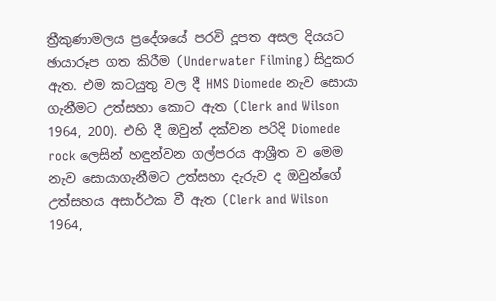ත්‍රීකුණාමලය ප්‍රදේශයේ පරවි දූපත අසල දියයට ඡායාරූප ගත කිරීම (Underwater Filming) සිදුකර ඇත. එම කටයුතු වල දී HMS Diomede නැව සොයා ගැනීමට උත්සහා කොට ඇත (Clerk and Wilson 1964, 200). එහි දී ඔවුන් දක්වන පරිදි Diomede rock ලෙසින් හඳුන්වන ගල්පරය ආශ්‍රීත ව මෙම නැව සොයාගැනීමට උත්සහා දැරුව ද ඔවුන්ගේ උත්සහය අසාර්ථක වී ඇත (Clerk and Wilson 1964,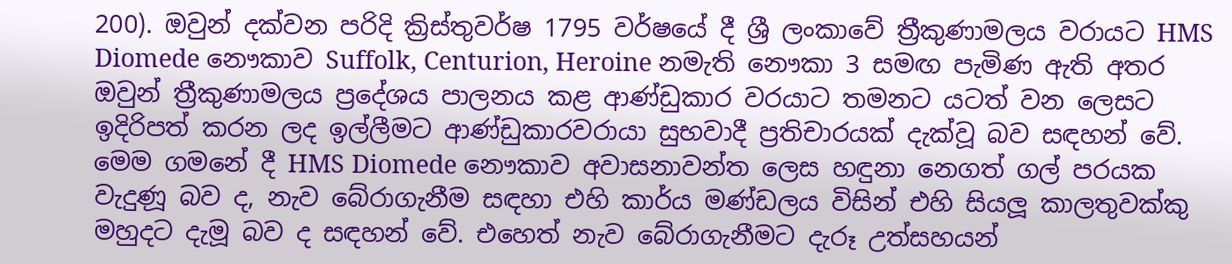200). ඔවුන් දක්වන පරිදි ක්‍රිස්තුවර්ෂ 1795 වර්ෂයේ දී ශ්‍රී ලංකාවේ ත්‍රීකුණාමලය වරායට HMS Diomede නෞකාව Suffolk, Centurion, Heroine නමැති නෞකා 3 සමඟ පැමිණ ඇති අතර ඔවුන් ත්‍රීකුණාමලය ප්‍රදේශය පාලනය කළ ආණ්ඩුකාර වරයාට තමනට යටත් වන ලෙසට ඉදිරිපත් කරන ලද ඉල්ලීමට ආණ්ඩුකාරවරායා සුභවාදී ප්‍රතිචාරයක් දැක්වූ බව සඳහන් වේ. මෙම ගමනේ දී HMS Diomede නෞකාව අවාසනාවන්ත ලෙස හඳුනා නෙගත් ගල් පරයක වැදුණූ බව ද, නැව බේරාගැනීම සඳහා එහි කාර්ය මණ්ඩලය විසින් එහි සියලූ කාලතුවක්කු මහුදට දැමූ බව ද සඳහන් වේ. එහෙත් නැව බේරාගැනීමට දැරූ උත්සහයන්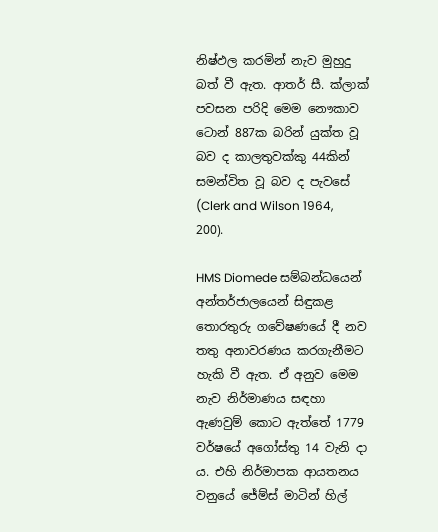නිෂ්ඵල කරමින් නැව මුහුදු බත් වී ඇත. ආතර් සී. ක්ලාක් පවසන පරිදි මෙම නෞකාව ටොන් 887ක බරින් යුක්ත වූ බව ද කාලතුවක්කු 44කින් සමන්විත වූ බව ද පැවසේ (Clerk and Wilson 1964, 200).

HMS Diomede සම්බන්ධයෙන් අන්තර්ජාලයෙන් සිඳුකළ තොරතුරු ගවේෂණයේ දී නව තතු අනාවරණය කරගැනීමට හැකි වී ඇත. ඒ අනුව මෙම නැව නිර්මාණය සඳහා ඇණවුම් කොට ඇත්තේ 1779 වර්ෂයේ අගෝස්තු 14 වැනි දා ය. එහි නිර්මාපක ආයතනය වනුයේ ජේම්ස් මාටින් හිල්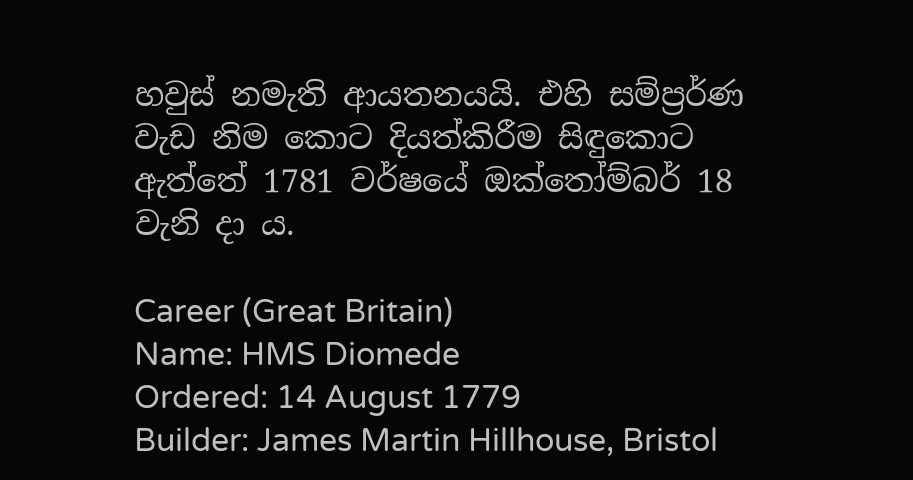හවුස් නමැති ආයතනයයි. එහි සම්ප්‍රර්ණ වැඩ නිම කොට දියත්කිරීම සිඳුකොට ඇත්තේ 1781 වර්ෂයේ ඔක්තෝම්බර් 18 වැනි දා ය.

Career (Great Britain)
Name: HMS Diomede
Ordered: 14 August 1779
Builder: James Martin Hillhouse, Bristol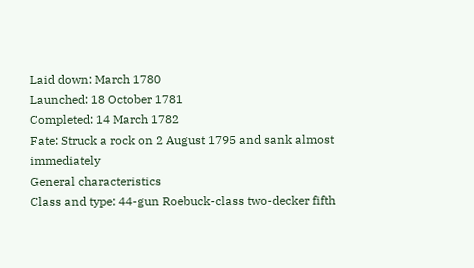Laid down: March 1780
Launched: 18 October 1781
Completed: 14 March 1782
Fate: Struck a rock on 2 August 1795 and sank almost immediately
General characteristics
Class and type: 44-gun Roebuck-class two-decker fifth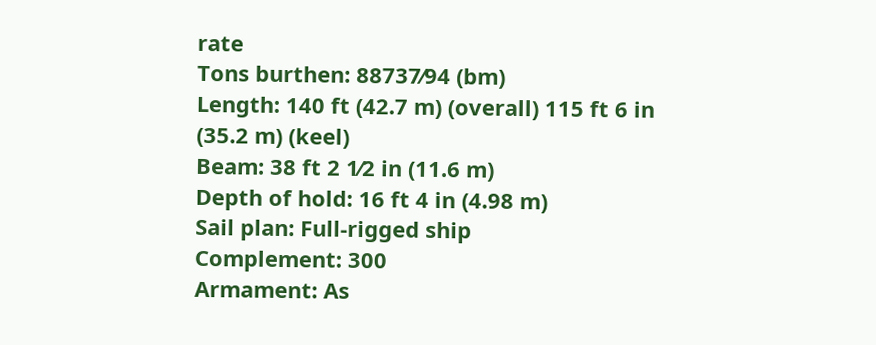rate
Tons burthen: 88737⁄94 (bm)
Length: 140 ft (42.7 m) (overall) 115 ft 6 in (35.2 m) (keel)
Beam: 38 ft 2 1⁄2 in (11.6 m)
Depth of hold: 16 ft 4 in (4.98 m)
Sail plan: Full-rigged ship
Complement: 300
Armament: As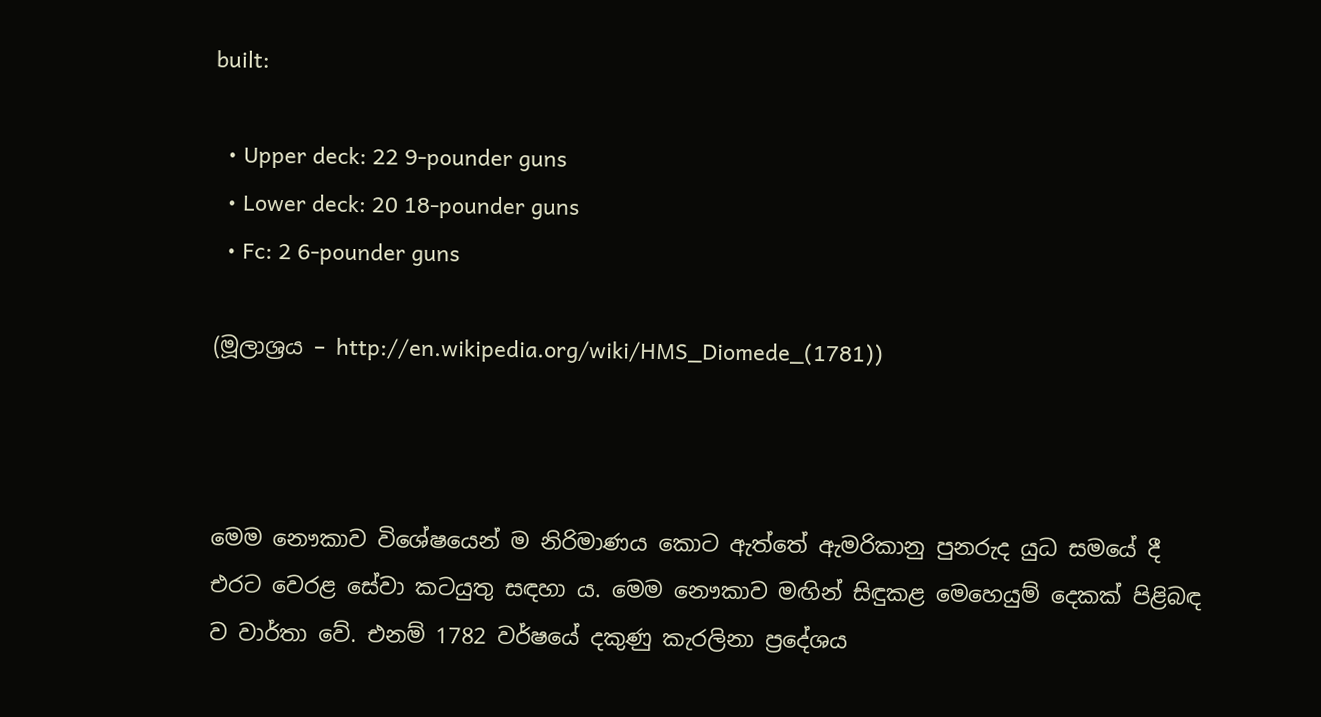built:

  • Upper deck: 22 9-pounder guns
  • Lower deck: 20 18-pounder guns
  • Fc: 2 6-pounder guns

(මූලාශ්‍රය – http://en.wikipedia.org/wiki/HMS_Diomede_(1781))



මෙම නෞකාව විශේෂයෙන් ම නිරිමාණය කොට ඇත්තේ ඇමරිකානු පුනරුද යුධ සමයේ දී එරට වෙරළ සේවා කටයුතු සඳහා ය. මෙම නෞකාව මඟින් සිඳුකළ මෙහෙයුම් දෙකක් පිළිබඳ ව වාර්තා වේ. එනම් 1782 වර්ෂයේ දකුණු කැරලිනා ප්‍රදේශය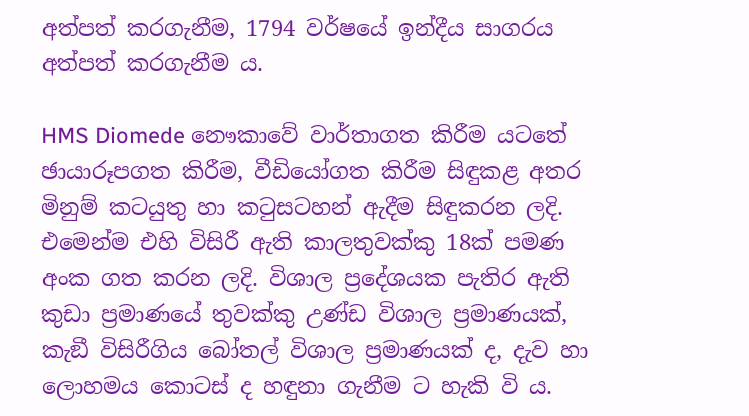අත්පත් කරගැනීම, 1794 වර්ෂයේ ඉන්දීය සාගරය අත්පත් කරගැනීම ය.

HMS Diomede නෞකාවේ වාර්තාගත කිරීම යටතේ ඡායාරූපගත කිරීම, වීඩියෝගත කිරීම සිඳුකළ අතර මිනුම් කටයුතු හා කටුසටහන් ඇදීම සිඳුකරන ලදි. එමෙන්ම එහි විසිරී ඇති කාලතුවක්කු 18ක් පමණ අංක ගත කරන ලදි. විශාල ප්‍රදේශයක පැතිර ඇති කුඩා ප්‍රමාණයේ තුවක්කු උණ්ඩ විශාල ප්‍රමාණයක්, කැඞී විසිරීගිය බෝතල් විශාල ප්‍රමාණයක් ද, දැව හා ලොහමය කොටස් ද හඳුනා ගැනීම ට හැකි වි ය.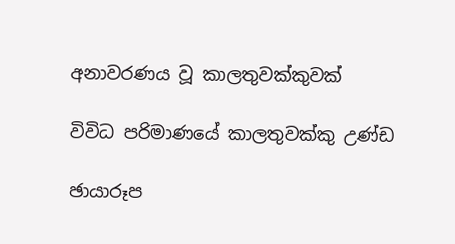අනාවරණය වූ කාලතුවක්කුවක්

විවිධ පරිමාණයේ කාලතුවක්කු උණ්ඩ

ඡායාරූප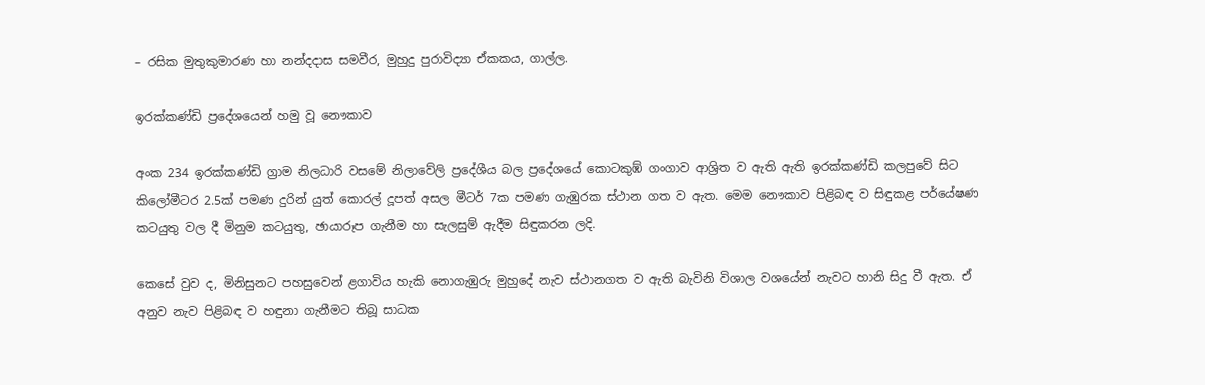– රසික මුතුකුමාරණ හා නන්දදාස සමවීර, මුහුදු පුරාවිද්‍යා ඒකකය, ගාල්ල.

ඉරක්කණ්ඩි ප්‍රදේශයෙන් හමු වූ නෞකාව

අංක 234 ඉරක්කණ්ඩි ග්‍රාම නිලධාරි වසමේ නිලාවේලි ප්‍රදේශීය බල ප්‍රදේශයේ කොටකුඹ් ගංගාව ආශ්‍රිත ව ඇති ඇති ඉරක්කණ්ඩි කලපුවේ සිට කිලෝමීටර 2.5ක් පමණ දුරින් යුත් කොරල් දූපත් අසල මීටර් 7ක පමණ ගැඹුරක ස්ථාන ගත ව ඇත. මෙම නෞකාව පිළිබඳ ව සිඳුකළ පර්යේෂණ කටයුතු වල දී මිනුම කටයුතු, ඡායාරූප ගැනීම හා සැලසුම් ඇදීම සිඳුකරන ලදි.

කෙසේ වුව ද, මිනිසුනට පහසුවෙන් ළගාවිය හැකි නොගැඹුරු මුහුදේ නැව ස්ථානගත ව ඇති බැවිනි විශාල වශයේන් නැවට හානි සිදු වී ඇත. ඒ අනුව නැව පිළිබඳ ව හඳුනා ගැනීමට තිබූ සාධක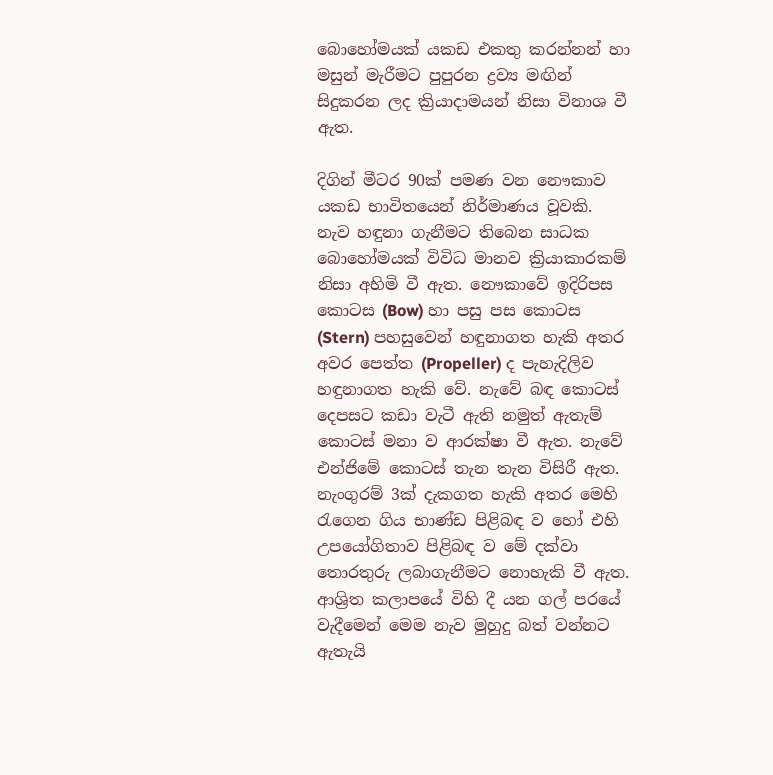බොහෝමයක් යකඩ එකතු කරන්නන් හා මසුන් මැරීමට පුපුරන ද්‍රව්‍ය මඟින් සිදුකරන ලද ක්‍රියාදාමයන් නිසා විනාශ වී ඇත.

දිගින් මීටර 90ක් පමණ වන නෞකාව යකඩ භාවිතයෙන් නිර්මාණය වූවකි. නැව හඳුනා ගැනීමට තිබෙන සාධක බොහෝමයක් විවිධ මානව ක්‍රියාකාරකම් නිසා අහිමි වී ඇත. නෞකාවේ ඉදිරිපස කොටස (Bow) හා පසු පස කොටස (Stern) පහසුවෙන් හඳුනාගත හැකි අතර අවර පෙත්ත (Propeller) ද පැහැදිලිව හඳුනාගත හැකි වේ. නැවේ බඳ කොටස් දෙපසට කඩා වැටී ඇති නමුත් ඇතැම් කොටස් මනා ව ආරක්ෂා වී ඇත. නැවේ එන්ජිමේ කොටස් තැන තැන විසිරී ඇත. නැංගුරම් 3ක් දැකගත හැකි අතර මෙහි රැගෙන ගිය භාණ්ඩ පිළිබඳ ව හෝ එහි උපයෝගිතාව පිළිබඳ ව මේ දක්වා තොරතුරු ලබාගැනීමට නොහැකි වී ඇත. ආශ්‍රිත කලාපයේ විහි දී යන ගල් පරයේ වැදීමෙන් මෙම නැව මුහුදු බත් වන්නට ඇතැයි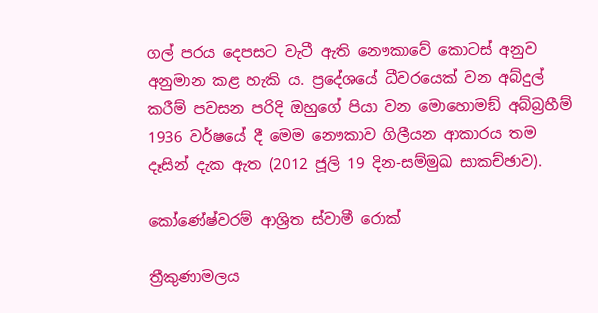ගල් පරය දෙපසට වැටී ඇති නෞකාවේ කොටස් අනුව අනුමාන කළ හැකි ය. ප්‍රදේශයේ ධීවරයෙක් වන අබ්දුල් කරීම් පවසන පරිදි ඔහුගේ පියා වන මොහොමඞ් අබ්බ්‍රහීම් 1936 වර්ෂයේ දී මෙම නෞකාව ගිලීයන ආකාරය තම දෑසින් දැක ඇත (2012 ජූලි 19 දින-සම්මුඛ සාකච්ඡාව).

කෝණේෂ්වරම් ආශ්‍රිත ස්වාමී රොක්

ත්‍රීකුණාමලය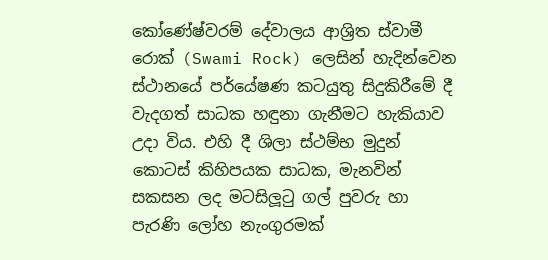කෝණේෂ්වරම් දේවාලය ආශ්‍රිත ස්වාමී රොක් (Swami Rock) ලෙසින් හැදින්වෙන ස්ථානයේ පර්යේෂණ කටයුතු සිදුකිරීමේ දී වැදගත් සාධක හඳුනා ගැනීමට හැකියාව උදා විය. එහි දී ශිලා ස්ථම්භ මුදුන් කොටස් කිහිපයක සාධක, මැනවින් සකසන ලද මටසිලූටු ගල් පුවරු හා පැරණි ලෝහ නැංගුරමක්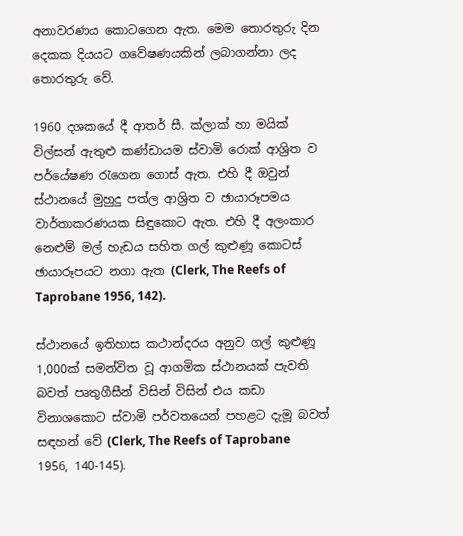අනාවරණය කොටගෙන ඇත. මෙම තොරතුරු දින දෙකක දියයට ගවේෂණයකින් ලබාගන්නා ලද තොරතුරු වේ.

1960 දශකයේ දී ආතර් සී. ක්ලාක් හා මයික් විල්සන් ඇතුළු කණ්ඩායම ස්වාමි රොක් ආශ්‍රිත ව පර්යේෂණ රැගෙන ගොස් ඇත. එහි දී ඔවුන් ස්ථානයේ මුහුදු පත්ල ආශ්‍රිත ව ඡායාරූපමය වාර්තාකරණයක සිඳුකොට ඇත. එහි දී අලංකාර නෙළුම් මල් හැඩය සහිත ගල් කුළුණූ කොටස් ඡායාරූපයට නගා ඇත (Clerk, The Reefs of Taprobane 1956, 142).

ස්ථානයේ ඉතිහාස කථාන්දරය අනුව ගල් කුළුණූ 1,000ක් සමන්විත වූ ආගමික ස්ථානයක් පැවති බවත් පෘතුගීසීන් විසින් විසින් එය කඩා විනාශකොට ස්වාමි පර්වතයෙන් පහළට දැමූ බවත් සඳහන් වේ (Clerk, The Reefs of Taprobane 1956, 140-145).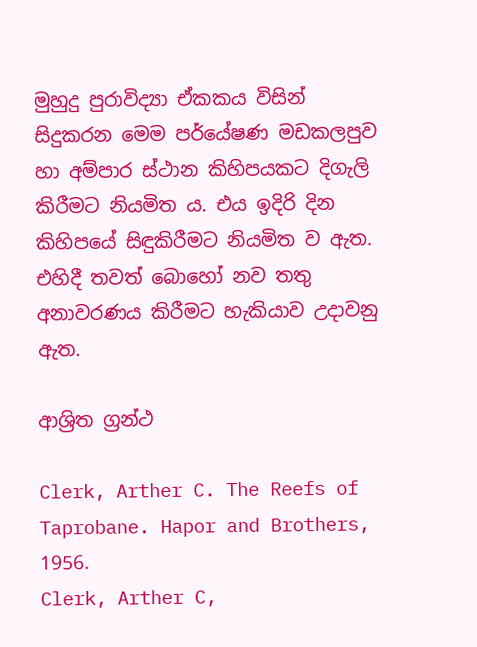මුහුදු පුරාවිද්‍යා ඒකකය විසින් සිදුකරන මෙම පර්යේෂණ මඩකලපුව හා අම්පාර ස්ථාන කිහිපයකට දිගැලි කිරීමට නියමිත ය. එය ඉදිරි දින කිහිපයේ සිඳුකිරීමට නියමිත ව ඇත. එහිදී තවත් බොහෝ නව තතු අනාවරණය කිරීමට හැකියාව උදාවනු ඇත.

ආශ්‍රිත ග්‍රන්ථ

Clerk, Arther C. The Reefs of Taprobane. Hapor and Brothers, 1956.
Clerk, Arther C,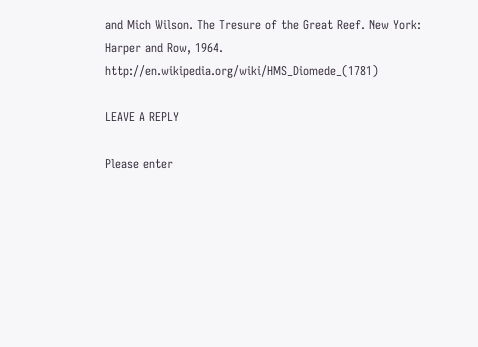and Mich Wilson. The Tresure of the Great Reef. New York: Harper and Row, 1964.
http://en.wikipedia.org/wiki/HMS_Diomede_(1781)

LEAVE A REPLY

Please enter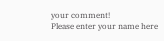your comment!
Please enter your name here